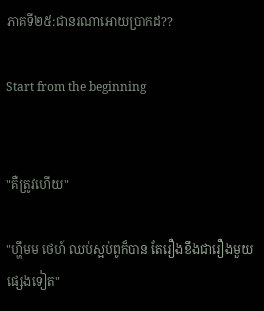ភាគទី២៥:ជានរណាអោយប្រាកដ??

Start from the beginning


"គឺត្រូវហើយ"

"ហ្ហឹមម ថេហ៍ ឈប់ស្អប់ពូក៏បាន តែរឿងខឹងជារឿងមួយផ្សេងទៀត"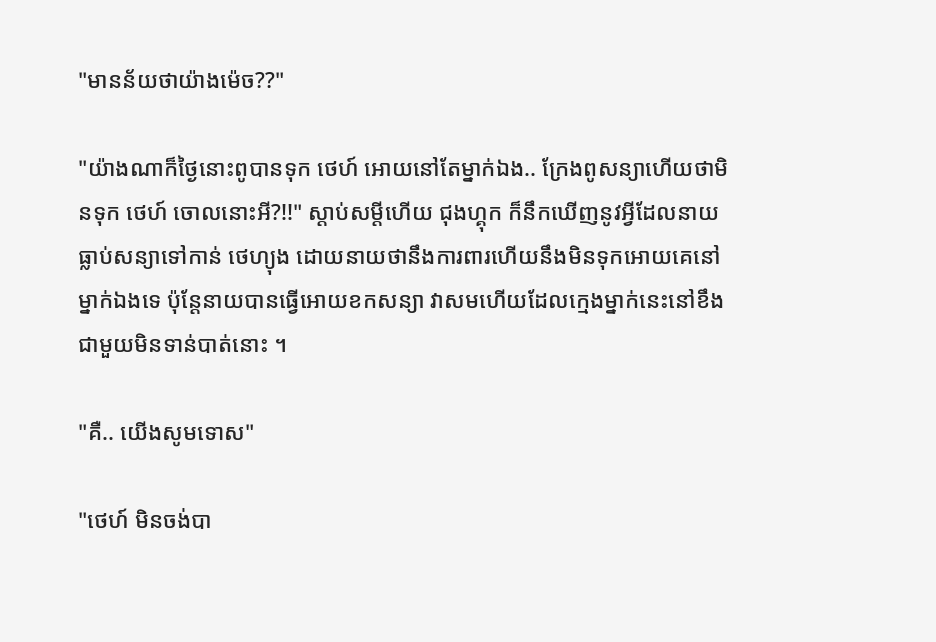"មានន័យថាយ៉ាងម៉េច??"

"យ៉ាងណាក៏ថ្ងៃនោះពូបានទុក ថេហ៍ អោយនៅតែម្នាក់ឯង.. ក្រែងពូសន្យាហើយថាមិនទុក ថេហ៍ ចោលនោះអី?!!" ស្តាប់សម្តីហើយ ជុងហ្គុក ក៏នឹកឃើញនូវអ្វីដែលនាយធ្លាប់សន្យាទៅកាន់ ថេហ្យុង ដោយនាយថានឹងការពារហើយនឹងមិនទុកអោយគេនៅម្នាក់ឯងទេ ប៉ុន្តែនាយបានធ្វើអោយខកសន្យា វាសមហើយដែលក្មេងម្នាក់នេះនៅខឹងជាមួយមិនទាន់បាត់នោះ ។

"គឺ.. យើងសូមទោស"

"ថេហ៍ មិនចង់បា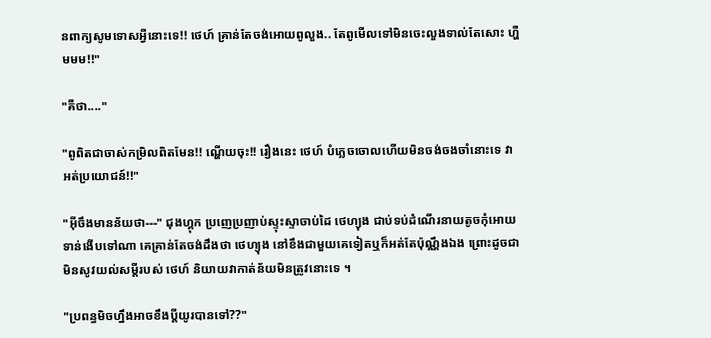នពាក្យសូមទោសអ្វីនោះទេ!! ថេហ៍ គ្រាន់តែចង់អោយពូលួង.. តែពូមើលទៅមិនចេះលួងទាល់តែសោះ ហ្ហឺមមម!!"

"គឺថា...."

"ពូពិតជាចាស់កម្រិលពិតមែន!! ណ្ហើយចុះ!! រឿងនេះ ថេហ៍ បំភ្លេចចោលហើយមិនចង់ចងចាំនោះទេ វាអត់ប្រយោជន៍!!"

"អ៊ីចឹងមានន័យថា---" ជុងហ្គុក ប្រញេប្រញាប់ស្ទុះស្ទាចាប់ដៃ ថេហ្យុង ជាប់ទប់ដំណើរនាយតូចកុំអោយទាន់ងើបទៅណា គេគ្រាន់តែចង់ដឹងថា ថេហ្យុង នៅខឹងជាមួយគេទៀតឬក៏អត់តែប៉ុណ្ណឹងឯង ព្រោះដូចជាមិនសូវយល់សម្តីរបស់ ថេហ៍ និយាយវាកាត់ន័យមិនត្រូវនោះទេ ។

"ប្រពន្ធមិចហ្នឹងអាចខឹងប្តីយូរបានទៅ??"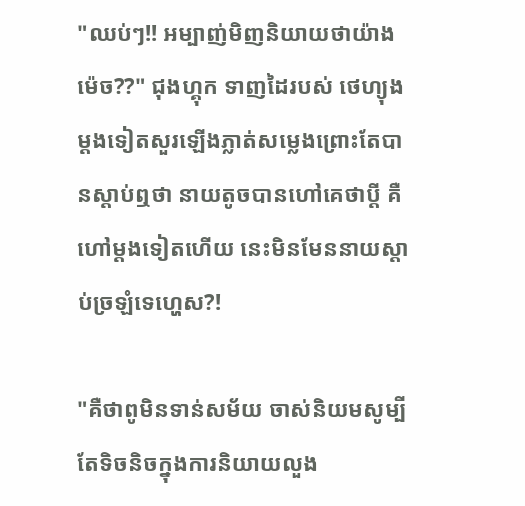"ឈប់ៗ!! អម្បាញ់មិញនិយាយថាយ៉ាងម៉េច??" ជុងហ្គុក ទាញដៃរបស់ ថេហ្យុង ម្តងទៀតសួរឡើងភ្លាត់សម្លេងព្រោះតែបានស្តាប់ឮថា នាយតូចបានហៅគេថាប្តី គឺហៅម្តងទៀតហើយ នេះមិនមែននាយស្តាប់ច្រឡំទេហ្ហេស?!

"គឺថាពូមិនទាន់សម័យ ចាស់និយមសូម្បីតែទិចនិចក្នុងការនិយាយលួង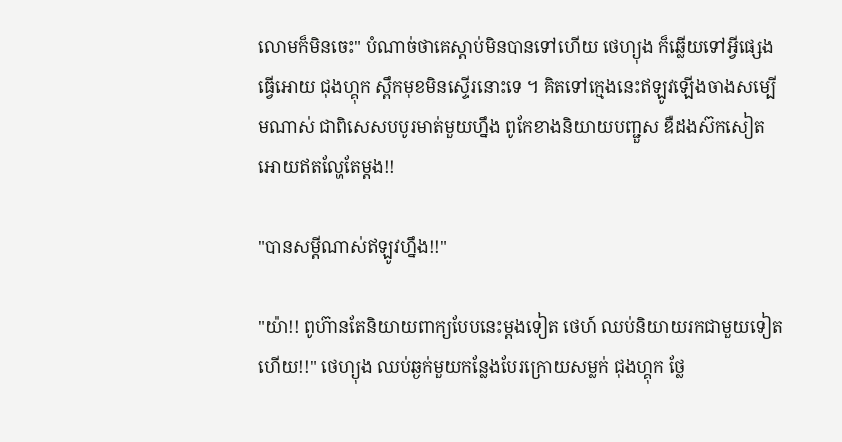លោមក៏មិនចេះ" បំណាច់ថាគេស្តាប់មិនបានទៅហើយ ថេហ្យុង ក៏ឆ្លើយទៅអ្វីផ្សេងធ្វើអោយ ជុងហ្គុក ស្ពឹកមុខមិនស្ទើរនោះទេ ។ គិតទៅក្មេងនេះឥឡូវឡើងចាងសម្បើមណាស់ ជាពិសេសបបូរមាត់មួយហ្នឹង ពូកែខាងនិយាយបញ្ជួស ឌឺដងស៊កសៀតអោយឥតល្ហែតែម្តង!!

"បានសម្តីណាស់ឥឡូវហ្នឹង!!"

"យ៉ា!! ពូហ៊ានតែនិយាយពាក្យបែបនេះម្តងទៀត ថេហ៍ ឈប់និយាយរកជាមួយទៀតហើយ!!" ថេហ្យុង ឈប់ឆ្ងក់មួយកន្លែងបែរក្រោយសម្លក់ ជុងហ្គុក ថ្លែ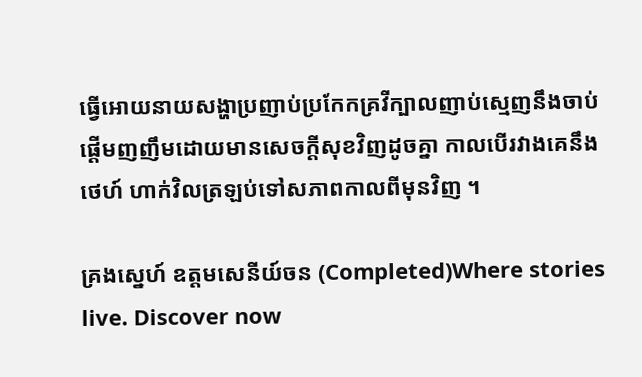ធ្វើអោយនាយសង្ហាប្រញាប់ប្រកែកគ្រវីក្បាលញាប់ស្មេញនឹងចាប់ផ្តើមញញឹមដោយមានសេចក្តីសុខវិញដូចគ្នា កាលបើរវាងគេនឹង ថេហ៍ ហាក់វិលត្រឡប់ទៅសភាពកាលពីមុនវិញ ។

គ្រងស្នេហ៍ ឧត្តមសេនីយ៍ចន (Completed)Where stories live. Discover now